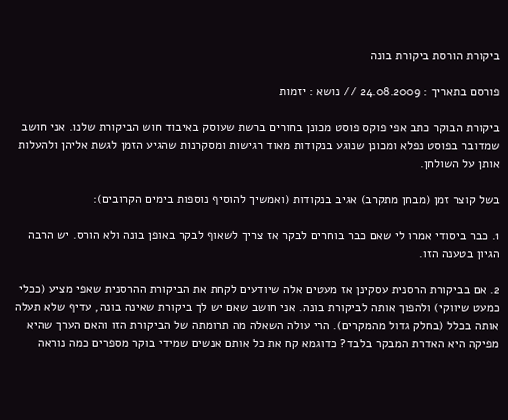ביקורת הורסת ביקורת בונה

פורסם בתאריך : 24.08.2009 // נושא : יזמות

ביקורת הבוקר כתב אפי פוקס פוסט מכונן בחורים ברשת שעוסק באיבוד חוש הביקורת שלנו. אני חושב שמדובר בפוסט נפלא ומכונן שנוגע בנקודות מאוד רגישות ומסקרנות שהגיע הזמן לגשת אליהן ולהעלות אותן על השולחן.

בשל קוצר זמן (מבחן מתקרב) אגיב בנקודות (ואמשיך להוסיף נוספות בימים הקרובים):

1. כבר ביסודי אמרו לי שאם כבר בוחרים לבקר אז צריך לשאוף לבקר באופן בונה ולא הורס. יש הרבה הגיון בטענה הזו.

2. אם בביקורת הרסנית עסקינן אז מעטים אלה שיודעים לקחת את הביקורת ההרסנית שאפי מציע (ככלי כמעט שיווקי) ולהפוך אותה לביקורת בונה. אני חושב שאם יש לך ביקורת שאינה בונה, עדיף שלא תעלה אותה בכלל (בחלק גדול מהמקרים). הרי עולה השאלה מה תרומתה של הביקורת הזו והאם הערך שהיא מפיקה היא האדרת המבקר בלבד? כדוגמא קח את כל אותם אנשים שמידי בוקר מספרים כמה נוראה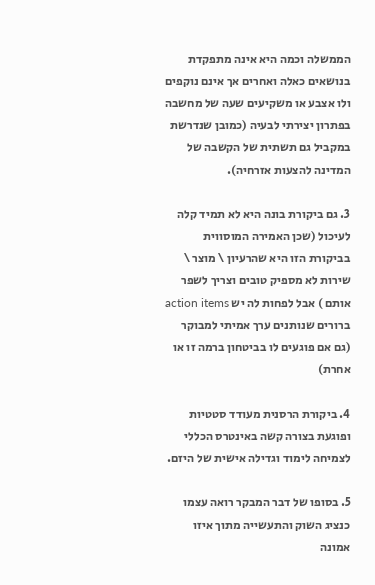הממשלה וכמה היא אינה מתפקדת בנושאים כאלה ואחרים אך אינם נוקפים ולו אצבע או משקיעים שעה של מחשבה בפתרון יצירתי לבעיה (כמובן שנדרשת במקביל גם תשתית של הקשבה של המדינה להצעות אזרחיה).

3. גם ביקורת בונה היא לא תמיד קלה לעיכול (שכן האמירה המוסווית בביקורת הזו היא שהרעיון \ מוצר \ שירות לא מספיק טובים וצריך לשפר אותם ) אבל לפחות לה יש action items ברורים שנותנים ערך אמיתי למבוקר (גם אם פוגעים לו בביטחון ברמה זו או אחרת)

4. ביקורת הרסנית מעודד סטטיות ופוגעת בצורה קשה באינטרס הכללי לצמיחה לימוד וגדילה אישית של היזם.

5. בסופו של דבר המבקר רואה עצמו כנציג השוק והתעשייה מתוך איזו אמונה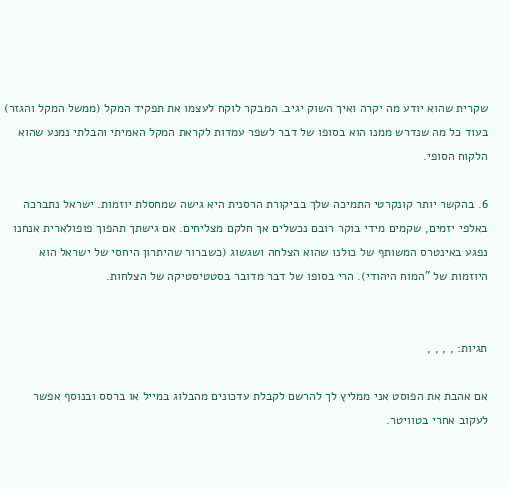שקרית שהוא יודע מה יקרה ואיך השוק יגיב. המבקר לוקח לעצמו את תפקיד המקל (ממשל המקל והגזר) בעוד כל מה שנדרש ממנו הוא בסופו של דבר לשפר עמדות לקראת המקל האמיתי והבלתי נמנע שהוא הלקוח הסופי.

6. בהקשר יותר קונקרטי התמיכה שלך בביקורת הרסנית היא גישה שמחסלת יוזמות. ישראל נתברכה באלפי יזמים, שקמים מידי בוקר רובם נכשלים אך חלקם מצליחים. אם גישתך תהפוך פופולארית אנחנו נפגע באינטרס המשותף של כולנו שהוא הצלחה ושגשוג (כשברור שהיתרון היחסי של ישראל הוא היוזמות של "המוח היהודי). הרי בסופו של דבר מדובר בסטטיסטיקה של הצלחות.


תגיות: , , , ,

אם אהבת את הפוסט אני ממליץ לך להרשם לקבלת עדכונים מהבלוג במייל או ברסס ובנוסף אפשר לעקוב אחרי בטוויטר.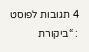4 תגובות לפוסט : “ביקורת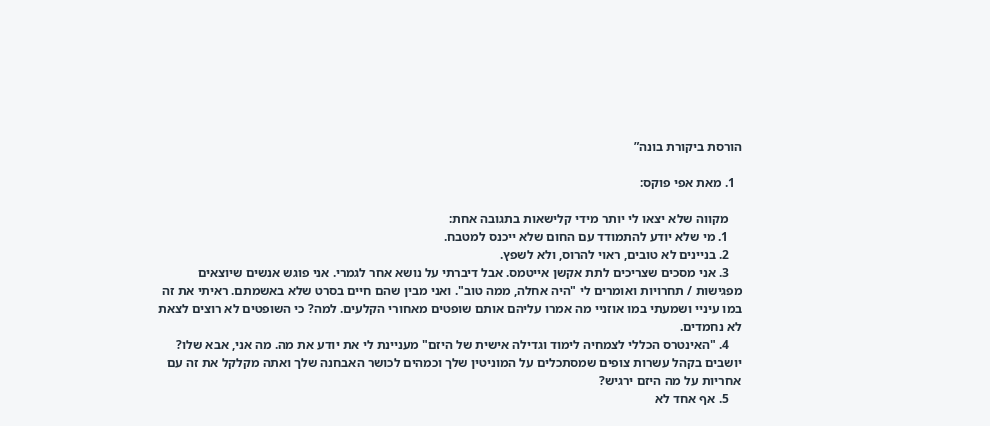הורסת ביקורת בונה”

  1. מאת אפי פוקס:

    מקווה שלא יצאו לי יותר מידי קלישאות בתגובה אחת:
    1. מי שלא יודע להתמודד עם החום שלא ייכנס למטבח.
    2. בניינים לא טובים, ראוי להרוס, ולא לשפץ.
    3. אני מסכים שצריכים לתת אקשן אייטמס. אבל דיברתי על נושא אחר לגמרי. אני פוגש אנשים שיוצאים מפגישות / תחרויות ואומרים לי "היה אחלה, ממה טוב". ואני מבין שהם חיים בסרט שלא באשמתם. ראיתי את זה במו עיניי ושמעתי במו אוזניי מה אמרו עליהם אותם שופטים מאחורי הקלעים. למה? כי השופטים לא רוצים לצאת לא נחמדים.
    4. "האינטרס הכללי לצמחיה לימוד וגדילה אישית של היזם" מעניינת לי את יודע את מה. מה אני, אבא שלו? יושבים בקהל עשרות צופים שמסתכלים על המוניטין שלך וכמהים לכושר האבחנה שלך ואתה מקלקל את זה עם אחריות על מה היזם ירגיש?
    5. אף אחד לא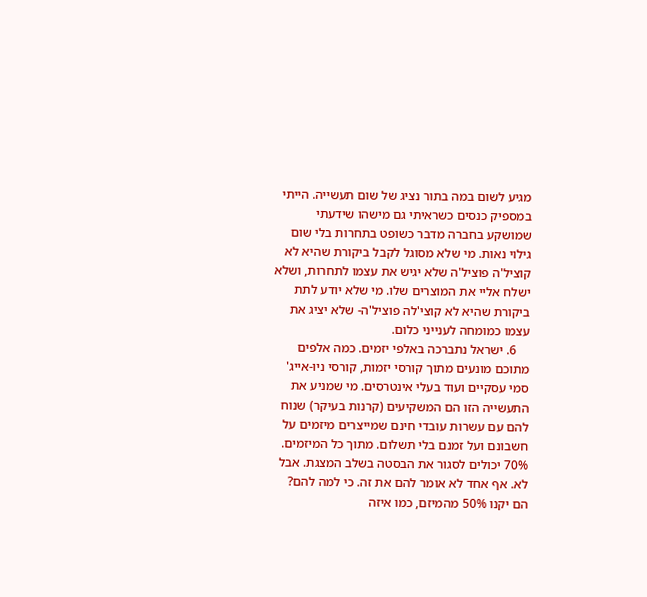מגיע לשום במה בתור נציג של שום תעשייה. הייתי במספיק כנסים כשראיתי גם מישהו שידעתי שמושקע בחברה מדבר כשופט בתחרות בלי שום גילוי נאות. מי שלא מסוגל לקבל ביקורת שהיא לא קוציל'ה פוציל'ה שלא יגיש את עצמו לתחרות, ושלא ישלח אליי את המוצרים שלו. מי שלא יודע לתת ביקורת שהיא לא קוצי'לה פוציל'ה- שלא יציג את עצמו כמומחה לענייני כלום.
    6. ישראל נתברכה באלפי יזמים. כמה אלפים מתוכם מונעים מתוך קורסי יזמות, קורסי ניו-אייג' סמי עסקיים ועוד בעלי אינטרסים. מי שמניע את התעשייה הזו הם המשקיעים (קרנות בעיקר) שנוח להם עם עשרות עובדי חינם שמייצרים מיזמים על חשבונם ועל זמנם בלי תשלום. מתוך כל המיזמים. 70% יכולים לסגור את הבסטה בשלב המצגת. אבל לא. אף אחד לא אומר להם את זה. כי למה להם? הם יקנו 50% מהמיזם, כמו איזה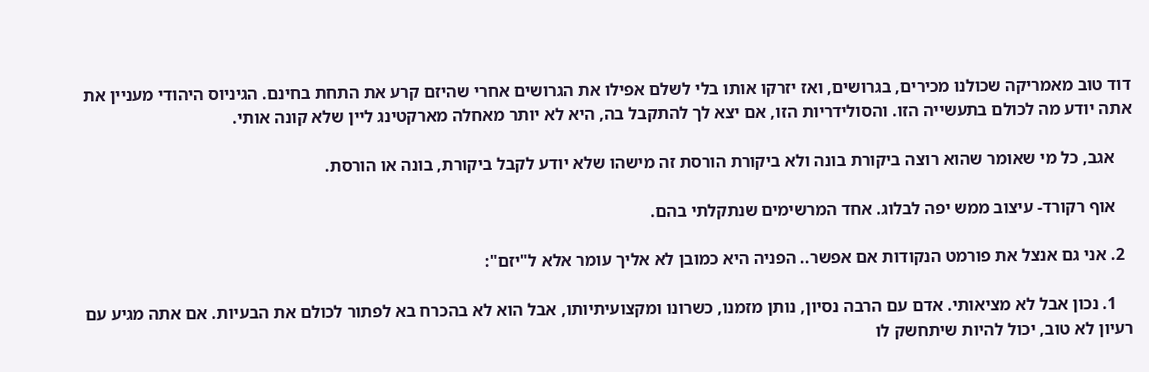דוד טוב מאמריקה שכולנו מכירים, בגרושים, ואז יזרקו אותו בלי לשלם אפילו את הגרושים אחרי שהיזם קרע את התחת בחינם. הגיניוס היהודי מעניין את אתה יודע מה לכולם בתעשייה הזו. והסולידריות הזו, אם יצא לך להתקבל בה, היא לא יותר מאחלה מארקטינג ליין שלא קונה אותי.

    אגב, כל מי שאומר שהוא רוצה ביקורת בונה ולא ביקורת הורסת זה מישהו שלא יודע לקבל ביקורת, בונה או הורסת.

    אוף רקורד- עיצוב ממש יפה לבלוג. אחד המרשימים שנתקלתי בהם.

  2. אני גם אנצל את פורמט הנקודות אם אפשר.. הפניה היא כמובן לא אליך עומר אלא ל"יזם":

    1. נכון אבל לא מציאותי. אדם עם הרבה נסיון, נותן מזמנו, כשרונו ומקצועיתיותו, אבל הוא לא בהכרח בא לפתור לכולם את הבעיות. אם אתה מגיע עם רעיון לא טוב, יכול להיות שיתחשק לו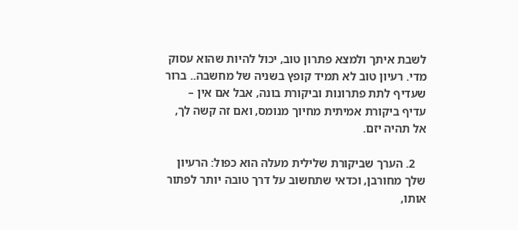לשבת איתך ולמצא פתרון טוב, יכול להיות שהוא עסוק מדי. רעיון טוב לא תמיד קופץ בשניה של מחשבה.. ברור שעדיף לתת פתרונות וביקורת בונה, אבל אם אין – עדיף ביקורת אמיתית מחיוך מנומס, ואם זה קשה לך, אל תהיה יזם.

    2. הערך שביקורת שלילית מעלה הוא כפול: הרעיון שלך מחורבן, וכדאי שתחשוב על דרך טובה יותר לפתור אותו,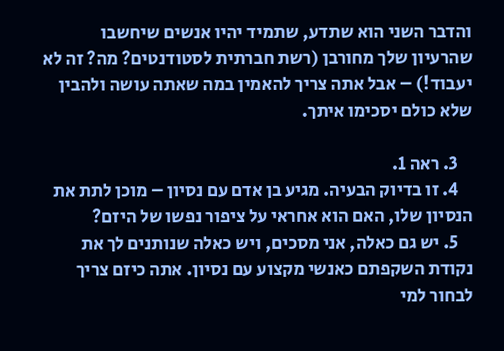והדבר השני הוא שתדע, שתמיד יהיו אנשים שיחשבו שהרעיון שלך מחורבן (רשת חברתית לסטודנטים? מה? זה לא יעבוד!) – אבל אתה צריך להאמין במה שאתה עושה ולהבין שלא כולם יסכימו איתך.

    3. ראה 1.
    4. זו בדיוק הבעיה. מגיע בן אדם עם נסיון – מוכן לתת את הנסיון שלו, האם הוא אחראי על ציפור נפשו של היזם?
    5. יש גם כאלה, אני מסכים, ויש כאלה שנותנים לך את נקודת השקפתם כאנשי מקצוע עם נסיון. אתה כיזם צריך לבחור למי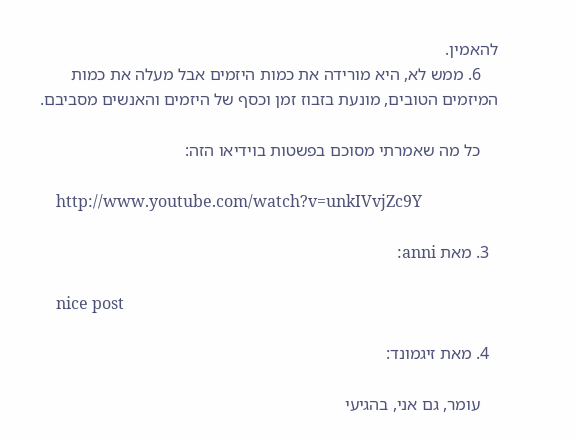להאמין.
    6. ממש לא, היא מורידה את כמות היזמים אבל מעלה את כמות המיזמים הטובים, מונעת בזבוז זמן וכסף של היזמים והאנשים מסביבם.

    כל מה שאמרתי מסוכם בפשטות בוידיאו הזה:

    http://www.youtube.com/watch?v=unkIVvjZc9Y

  3. מאת anni:

    nice post

  4. מאת זיגמונד:

    עומר, גם אני, בהגיעי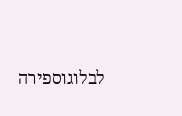לבלוגוספירה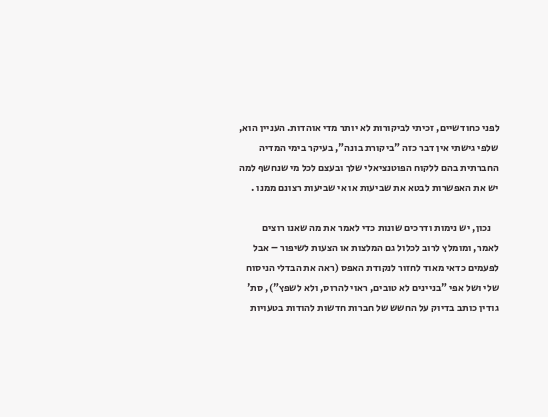לפני כחודשיים, זכיתי לביקורות לא יותר מדי אוהדות. העניין הוא, שלפי גישתי אין דבר כזה "ביקורת בונה", בעיקר בימי המדיה החברתית בהם ללקוח הפוטנציאלי שלך ובעצם לכל מי שנחשף למה יש את האפשרות לבטא את שביעות או אי שביעות רצונם ממנו .

    נכון, יש נימות ודרכים שונות כדי לאמר את מה שאנו רוצים לאמר, ומומלץ לרוב לכלול גם המלצות או הצעות לשיפור – אבל לפעמים כדאי מאוד לחזור לנקודת האפס (ראה את הבדלי הניסוח שלי ושל אפי "בניינים לא טובים, ראוי להרוס, ולא לשפץ"), סת' גודין כותב בדיוק על החשש של חברות חדשות להודות בטעויות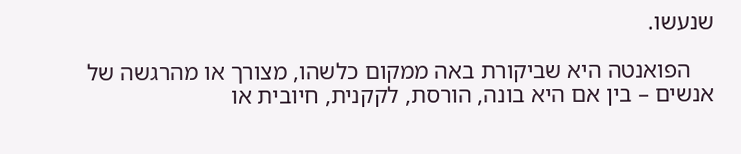שנעשו.

    הפואנטה היא שביקורת באה ממקום כלשהו, מצורך או מהרגשה של אנשים – בין אם היא בונה, הורסת, לקקנית, חיובית או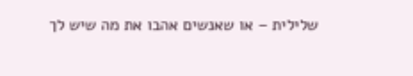שלילית – או שאנשים אהבו את מה שיש לך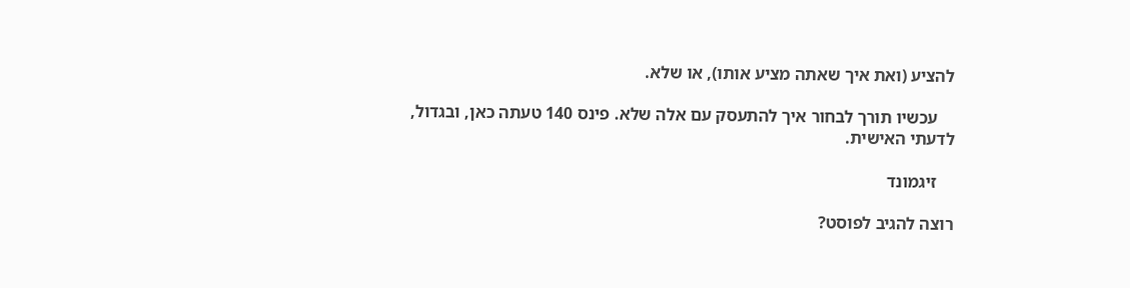להציע (ואת איך שאתה מציע אותו), או שלא.

    עכשיו תורך לבחור איך להתעסק עם אלה שלא. פינס 140 טעתה כאן, ובגדול, לדעתי האישית.

    זיגמונד

רוצה להגיב לפוסט?